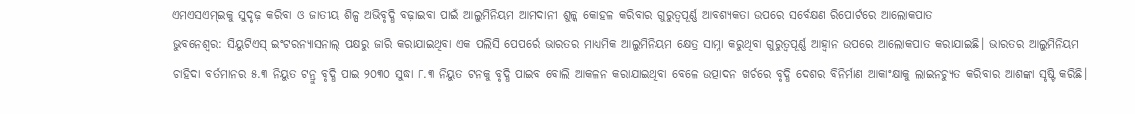ଏମଏସଏମ୍ଇକୁ ସୁଦୃଢ଼ କରିବା ଓ ଜାତୀୟ ଶିଳ୍ପ ଅଭିବୃଦ୍ଧି ବଢ଼ାଇବା ପାଇଁ ଆଲୁମିନିୟମ ଆମଦାନୀ ଶୁଳ୍କ କୋହଳ କରିବାର ଗୁରୁତ୍ୱପୂର୍ଣ୍ଣ ଆବଶ୍ୟକତା ଉପରେ ସର୍ବେକ୍ଷଣ ରିପୋର୍ଟରେ ଆଲୋକପାତ
ଭୁବନେଶ୍ୱର: ସିୟୁଟିଏସ୍ ଇଂଟରନ୍ୟାସନାଲ୍ ପକ୍ଷରୁ ଜାରି କରାଯାଇଥିବା ଏକ ପଲିସି ପେପର୍ରେ ଭାରତର ମାଧ୍ୟମିକ ଆଲୁମିନିୟମ କ୍ଷେତ୍ର ସାମ୍ନା କରୁଥିବା ଗୁରୁତ୍ୱପୂର୍ଣ୍ଣ ଆହ୍ୱାନ ଉପରେ ଆଲୋକପାତ କରାଯାଇଛି। ଭାରତର ଆଲୁମିନିୟମ ଚାହିଦା ବର୍ତମାନର ୫.୩ ନିୟୁତ ଟନ୍ରୁ ବୃଦ୍ଧି ପାଇ ୨୦୩୦ ସୁଦ୍ଧା ୮.୩ ନିୟୁତ ଟନକୁ ବୃଦ୍ଧି ପାଇବ ବୋଲି ଆକଳନ କରାଯାଇଥିବା ବେଳେ ଉତ୍ପାଦନ ଖର୍ଚରେ ବୃଦ୍ଧି ଦେଶର ବିନିର୍ମାଣ ଆକାଂକ୍ଷାକୁ ଲାଇନଚ୍ୟୁତ କରିବାର ଆଶଙ୍କା ସୃଷ୍ଟି କରିଛି।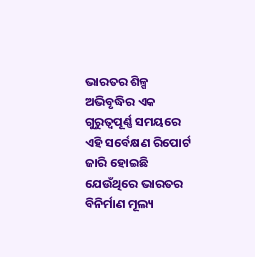ଭାରତର ଶିଳ୍ପ ଅଭିବୃଦ୍ଧିର ଏକ ଗୁରୁତ୍ୱପୂର୍ଣ୍ଣ ସମୟରେ ଏହି ସର୍ବେକ୍ଷଣ ରିପୋର୍ଟ ଜାରି ହୋଇଛି ଯେଉଁଥିରେ ଭାରତର ବିନିର୍ମାଣ ମୂଲ୍ୟ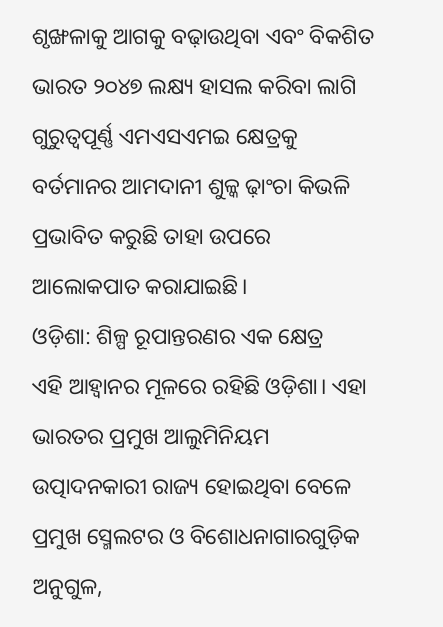ଶୃଙ୍ଖଳାକୁ ଆଗକୁ ବଢ଼ାଉଥିବା ଏବଂ ବିକଶିତ ଭାରତ ୨୦୪୭ ଲକ୍ଷ୍ୟ ହାସଲ କରିବା ଲାଗି ଗୁରୁତ୍ୱପୂର୍ଣ୍ଣ ଏମଏସଏମଇ କ୍ଷେତ୍ରକୁ ବର୍ତମାନର ଆମଦାନୀ ଶୁଳ୍କ ଢ଼ାଂଚା କିଭଳି ପ୍ରଭାବିତ କରୁଛି ତାହା ଉପରେ ଆଲୋକପାତ କରାଯାଇଛି।
ଓଡ଼ିଶା: ଶିଳ୍ପ ରୂପାନ୍ତରଣର ଏକ କ୍ଷେତ୍ର
ଏହି ଆହ୍ୱାନର ମୂଳରେ ରହିଛି ଓଡ଼ିଶା। ଏହା ଭାରତର ପ୍ରମୁଖ ଆଲୁମିନିୟମ ଉତ୍ପାଦନକାରୀ ରାଜ୍ୟ ହୋଇଥିବା ବେଳେ ପ୍ରମୁଖ ସ୍ମେଲଟର ଓ ବିଶୋଧନାଗାରଗୁଡ଼ିକ ଅନୁଗୁଳ,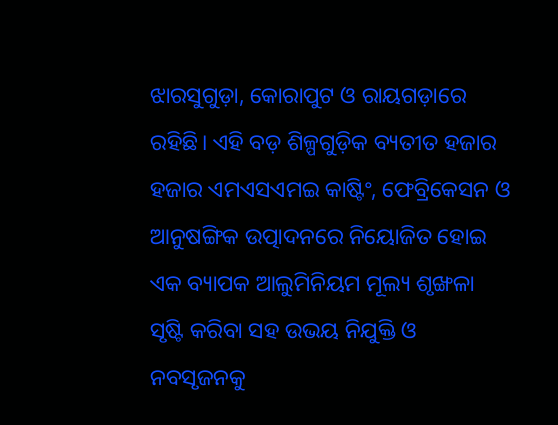ଝାରସୁଗୁଡ଼ା, କୋରାପୁଟ ଓ ରାୟଗଡ଼ାରେ ରହିଛି। ଏହି ବଡ଼ ଶିଳ୍ପଗୁଡ଼ିକ ବ୍ୟତୀତ ହଜାର ହଜାର ଏମଏସଏମଇ କାଷ୍ଟିଂ, ଫେବ୍ରିକେସନ ଓ ଆନୁଷଙ୍ଗିକ ଉତ୍ପାଦନରେ ନିୟୋଜିତ ହୋଇ ଏକ ବ୍ୟାପକ ଆଲୁମିନିୟମ ମୂଲ୍ୟ ଶୃଙ୍ଖଳା ସୃଷ୍ଟି କରିବା ସହ ଉଭୟ ନିଯୁକ୍ତି ଓ ନବସୃଜନକୁ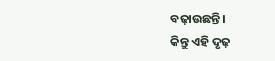ବଢ଼ାଉଛନ୍ତି।
କିନ୍ତୁ ଏହି ଦୃଢ଼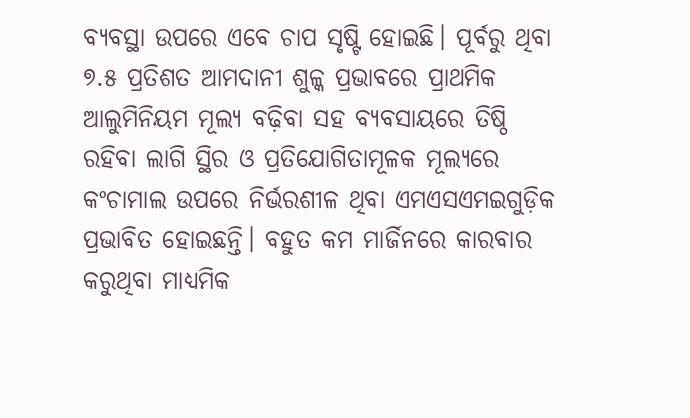ବ୍ୟବସ୍ଥା ଉପରେ ଏବେ ଚାପ ସୃଷ୍ଟି ହୋଇଛି। ପୂର୍ବରୁ ଥିବା ୭.୫ ପ୍ରତିଶତ ଆମଦାନୀ ଶୁଳ୍କ ପ୍ରଭାବରେ ପ୍ରାଥମିକ ଆଲୁମିନିୟମ ମୂଲ୍ୟ ବଢ଼ିବା ସହ ବ୍ୟବସାୟରେ ତିଷ୍ଠି ରହିବା ଲାଗି ସ୍ଥିର ଓ ପ୍ରତିଯୋଗିତାମୂଳକ ମୂଲ୍ୟରେ କଂଚାମାଲ ଉପରେ ନିର୍ଭରଶୀଳ ଥିବା ଏମଏସଏମଇଗୁଡ଼ିକ ପ୍ରଭାବିତ ହୋଇଛନ୍ତି। ବହୁତ କମ ମାର୍ଜିନରେ କାରବାର କରୁଥିବା ମାଧ୍ୟମିକ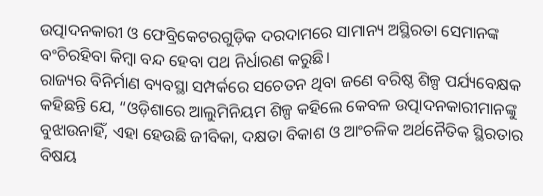ଉତ୍ପାଦନକାରୀ ଓ ଫେବ୍ରିକେଟରଗୁଡ଼ିକ ଦରଦାମରେ ସାମାନ୍ୟ ଅସ୍ଥିରତା ସେମାନଙ୍କ ବଂଚିରହିବା କିମ୍ବା ବନ୍ଦ ହେବା ପଥ ନିର୍ଧାରଣ କରୁଛି।
ରାଜ୍ୟର ବିନିର୍ମାଣ ବ୍ୟବସ୍ଥା ସମ୍ପର୍କରେ ସଚେତନ ଥିବା ଜଣେ ବରିଷ୍ଠ ଶିଳ୍ପ ପର୍ଯ୍ୟବେକ୍ଷକ କହିଛନ୍ତି ଯେ, “ଓଡ଼ିଶାରେ ଆଲୁମିନିୟମ ଶିଳ୍ପ କହିଲେ କେବଳ ଉତ୍ପାଦନକାରୀମାନଙ୍କୁ ବୁଝାଉନାହିଁ, ଏହା ହେଉଛି ଜୀବିକା, ଦକ୍ଷତା ବିକାଶ ଓ ଆଂଚଳିକ ଅର୍ଥନୈତିକ ସ୍ଥିରତାର ବିଷୟ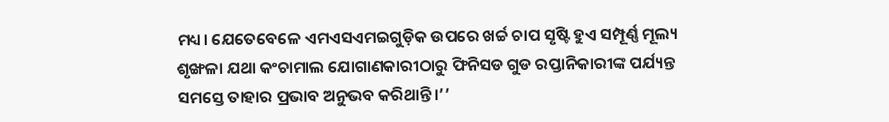ମଧ୍ୟ। ଯେତେବେଳେ ଏମଏସଏମଇଗୁଡ଼ିକ ଉପରେ ଖର୍ଚ୍ଚ ଚାପ ସୃଷ୍ଟି ହୁଏ ସମ୍ପୂର୍ଣ୍ଣ ମୂଲ୍ୟ ଶୃଙ୍ଖଳା ଯଥା କଂଚାମାଲ ଯୋଗାଣକାରୀଠାରୁ ଫିନିସଡ ଗୁଡ ରପ୍ତାନିକାରୀଙ୍କ ପର୍ଯ୍ୟନ୍ତ ସମସ୍ତେ ତାହାର ପ୍ରଭାବ ଅନୁଭବ କରିଥାନ୍ତି।’’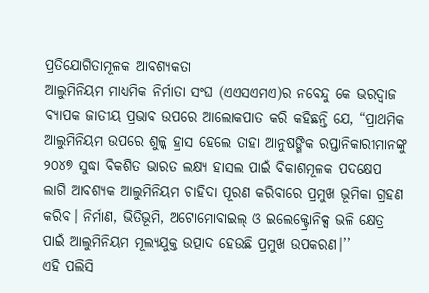ପ୍ରତିଯୋଗିତାମୂଳକ ଆବଶ୍ୟକତା
ଆଲୁମିନିୟମ ମାଧ୍ୟମିକ ନିର୍ମାତା ସଂଘ (ଏଏସଏମଏ)ର ନବେନ୍ଦୁ କେ ଭରଦ୍ୱାଜ ବ୍ୟାପକ ଜାତୀୟ ପ୍ରଭାବ ଉପରେ ଆଲୋକପାତ କରି କହିଛନ୍ତି ଯେ, “ପ୍ରାଥମିକ ଆଲୁମିନିୟମ ଉପରେ ଶୁଳ୍କ ହ୍ରାସ ହେଲେ ତାହା ଆନୁଷଙ୍ଗିକ ରପ୍ତାନିକାରୀମାନଙ୍କୁ ୨୦୪୭ ସୁଦ୍ଧା ବିକଶିତ ଭାରତ ଲକ୍ଷ୍ୟ ହାସଲ ପାଇଁ ବିକାଶମୂଳକ ପଦକ୍ଷେପ ଲାଗି ଆବଶ୍ୟକ ଆଲୁମିନିୟମ ଚାହିଦା ପୂରଣ କରିବାରେ ପ୍ରମୁଖ ଭୂମିକା ଗ୍ରହଣ କରିବ। ନିର୍ମାଣ, ଭିତିଭୂମି, ଅଟୋମୋବାଇଲ୍ ଓ ଇଲେକ୍ଟ୍ରୋନିକ୍ସ ଭଳି କ୍ଷେତ୍ର ପାଇଁ ଆଲୁମିନିୟମ ମୂଲ୍ୟଯୁକ୍ତ ଉତ୍ପାଦ ହେଉଛି ପ୍ରମୁଖ ଉପକରଣ।’’
ଏହି ପଲିସି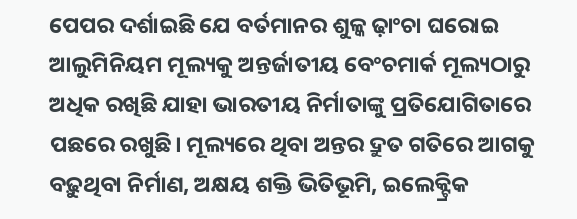ପେପର ଦର୍ଶାଇଛି ଯେ ବର୍ତମାନର ଶୁଳ୍କ ଢ଼ାଂଚା ଘରୋଇ ଆଲୁମିନିୟମ ମୂଲ୍ୟକୁ ଅନ୍ତର୍ଜାତୀୟ ବେଂଚମାର୍କ ମୂଲ୍ୟଠାରୁ ଅଧିକ ରଖିଛି ଯାହା ଭାରତୀୟ ନିର୍ମାତାଙ୍କୁ ପ୍ରତିଯୋଗିତାରେ ପଛରେ ରଖୁଛି। ମୂଲ୍ୟରେ ଥିବା ଅନ୍ତର ଦ୍ରୁତ ଗତିରେ ଆଗକୁ ବଢ଼ୁଥିବା ନିର୍ମାଣ, ଅକ୍ଷୟ ଶକ୍ତି ଭିତିଭୂମି, ଇଲେକ୍ଟ୍ରିକ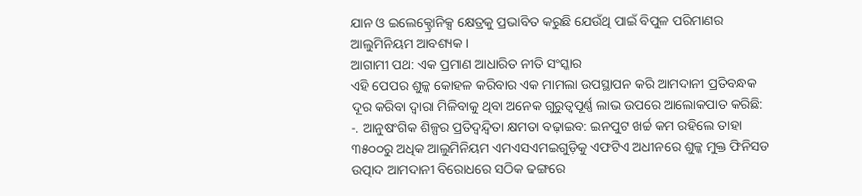ଯାନ ଓ ଇଲେକ୍ଟ୍ରୋନିକ୍ସ କ୍ଷେତ୍ରକୁ ପ୍ରଭାବିତ କରୁଛି ଯେଉଁଥି ପାଇଁ ବିପୁଳ ପରିମାଣର ଆଲୁମିନିୟମ ଆବଶ୍ୟକ।
ଆଗାମୀ ପଥ: ଏକ ପ୍ରମାଣ ଆଧାରିତ ନୀତି ସଂସ୍କାର
ଏହି ପେପର ଶୁଳ୍କ କୋହଳ କରିବାର ଏକ ମାମଲା ଉପସ୍ଥାପନ କରି ଆମଦାନୀ ପ୍ରତିବନ୍ଧକ ଦୂର କରିବା ଦ୍ୱାରା ମିଳିବାକୁ ଥିବା ଅନେକ ଗୁରୁତ୍ୱପୂର୍ଣ୍ଣ ଲାଭ ଉପରେ ଆଲୋକପାତ କରିଛି:
-. ଆନୁଷଂଗିକ ଶିଳ୍ପର ପ୍ରତିଦ୍ୱନ୍ଦ୍ୱିତା କ୍ଷମତା ବଢ଼ାଇବ: ଇନପୁଟ ଖର୍ଚ୍ଚ କମ ରହିଲେ ତାହା ୩୫୦୦ରୁ ଅଧିକ ଆଲୁମିନିୟମ ଏମଏସଏମଇଗୁଡ଼ିକୁ ଏଫଟିଏ ଅଧୀନରେ ଶୁଳ୍କ ମୁକ୍ତ ଫିନିସଡ ଉତ୍ପାଦ ଆମଦାନୀ ବିରୋଧରେ ସଠିକ ଢଙ୍ଗରେ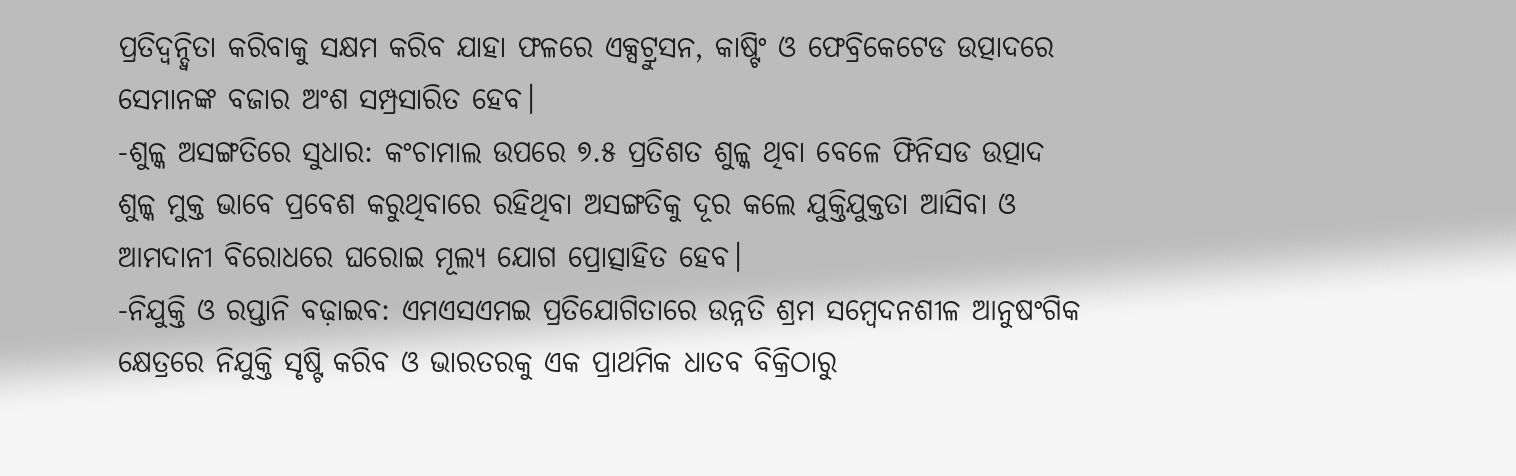ପ୍ରତିଦ୍ୱନ୍ଦ୍ୱିତା କରିବାକୁ ସକ୍ଷମ କରିବ ଯାହା ଫଳରେ ଏକ୍ସଟ୍ରୁସନ, କାଷ୍ଟିଂ ଓ ଫେବ୍ରିକେଟେଡ ଉତ୍ପାଦରେ ସେମାନଙ୍କ ବଜାର ଅଂଶ ସମ୍ପ୍ରସାରିତ ହେବ।
-ଶୁଳ୍କ ଅସଙ୍ଗତିରେ ସୁଧାର: କଂଚାମାଲ ଉପରେ ୭.୫ ପ୍ରତିଶତ ଶୁଳ୍କ ଥିବା ବେଳେ ଫିନିସଡ ଉତ୍ପାଦ ଶୁଳ୍କ ମୁକ୍ତ ଭାବେ ପ୍ରବେଶ କରୁଥିବାରେ ରହିଥିବା ଅସଙ୍ଗତିକୁ ଦୂର କଲେ ଯୁକ୍ତିଯୁକ୍ତତା ଆସିବା ଓ ଆମଦାନୀ ବିରୋଧରେ ଘରୋଇ ମୂଲ୍ୟ ଯୋଗ ପ୍ରୋତ୍ସାହିତ ହେବ।
-ନିଯୁକ୍ତି ଓ ରପ୍ତାନି ବଢ଼ାଇବ: ଏମଏସଏମଇ ପ୍ରତିଯୋଗିତାରେ ଉନ୍ନତି ଶ୍ରମ ସମ୍ବେଦନଶୀଳ ଆନୁଷଂଗିକ କ୍ଷେତ୍ରରେ ନିଯୁକ୍ତି ସୃଷ୍ଟି କରିବ ଓ ଭାରତରକୁ ଏକ ପ୍ରାଥମିକ ଧାତବ ବିକ୍ରିଠାରୁ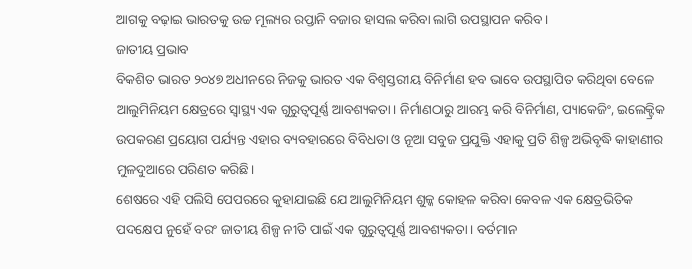ଆଗକୁ ବଢ଼ାଇ ଭାରତକୁ ଉଚ୍ଚ ମୂଲ୍ୟର ରପ୍ତାନି ବଜାର ହାସଲ କରିବା ଲାଗି ଉପସ୍ଥାପନ କରିବ।
ଜାତୀୟ ପ୍ରଭାବ
ବିକଶିତ ଭାରତ ୨୦୪୭ ଅଧୀନରେ ନିଜକୁ ଭାରତ ଏକ ବିଶ୍ୱସ୍ତରୀୟ ବିନିର୍ମାଣ ହବ ଭାବେ ଉପସ୍ଥାପିତ କରିଥିବା ବେଳେ ଆଲୁମିନିୟମ କ୍ଷେତ୍ରରେ ସ୍ୱାସ୍ଥ୍ୟ ଏକ ଗୁରୁତ୍ୱପୂର୍ଣ୍ଣ ଆବଶ୍ୟକତା। ନିର୍ମାଣଠାରୁ ଆରମ୍ଭ କରି ବିନିର୍ମାଣ, ପ୍ୟାକେଜିଂ, ଇଲେକ୍ଟ୍ରିକ ଉପକରଣ ପ୍ରୟୋଗ ପର୍ଯ୍ୟନ୍ତ ଏହାର ବ୍ୟବହାରରେ ବିବିଧତା ଓ ନୂଆ ସବୁଜ ପ୍ରଯୁକ୍ତି ଏହାକୁ ପ୍ରତି ଶିଳ୍ପ ଅଭିବୃଦ୍ଧି କାହାଣୀର ମୁଳଦୁଆରେ ପରିଣତ କରିଛି।
ଶେଷରେ ଏହି ପଲିସି ପେପରରେ କୁହାଯାଇଛି ଯେ ଆଲୁମିନିୟମ ଶୁଳ୍କ କୋହଳ କରିବା କେବଳ ଏକ କ୍ଷେତ୍ରଭିତିକ ପଦକ୍ଷେପ ନୁହେଁ ବରଂ ଜାତୀୟ ଶିଳ୍ପ ନୀତି ପାଇଁ ଏକ ଗୁରୁତ୍ୱପୂର୍ଣ୍ଣ ଆବଶ୍ୟକତା। ବର୍ତମାନ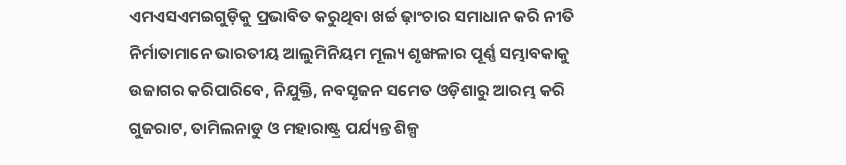ଏମଏସଏମଇଗୁଡ଼ିକୁ ପ୍ରଭାବିତ କରୁଥିବା ଖର୍ଚ୍ଚ ଢ଼ାଂଚାର ସମାଧାନ କରି ନୀତି ନିର୍ମାତାମାନେ ଭାରତୀୟ ଆଲୁମିନିୟମ ମୂଲ୍ୟ ଶୃଙ୍ଖଳାର ପୂର୍ଣ୍ଣ ସମ୍ଭାବକାକୁ ଉଜାଗର କରିପାରିବେ, ନିଯୁକ୍ତି, ନବସୃଜନ ସମେତ ଓଡ଼ିଶାରୁ ଆରମ୍ଭ କରି ଗୁଜରାଟ, ତାମିଲନାଡୁ ଓ ମହାରାଷ୍ଟ୍ର ପର୍ଯ୍ୟନ୍ତ ଶିଳ୍ପ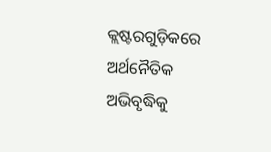କ୍ଲଷ୍ଟରଗୁଡ଼ିକରେ ଅର୍ଥନୈତିକ ଅଭିବୃଦ୍ଧିକୁ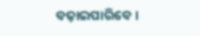ବଢ଼ାଇପାରିବେ।